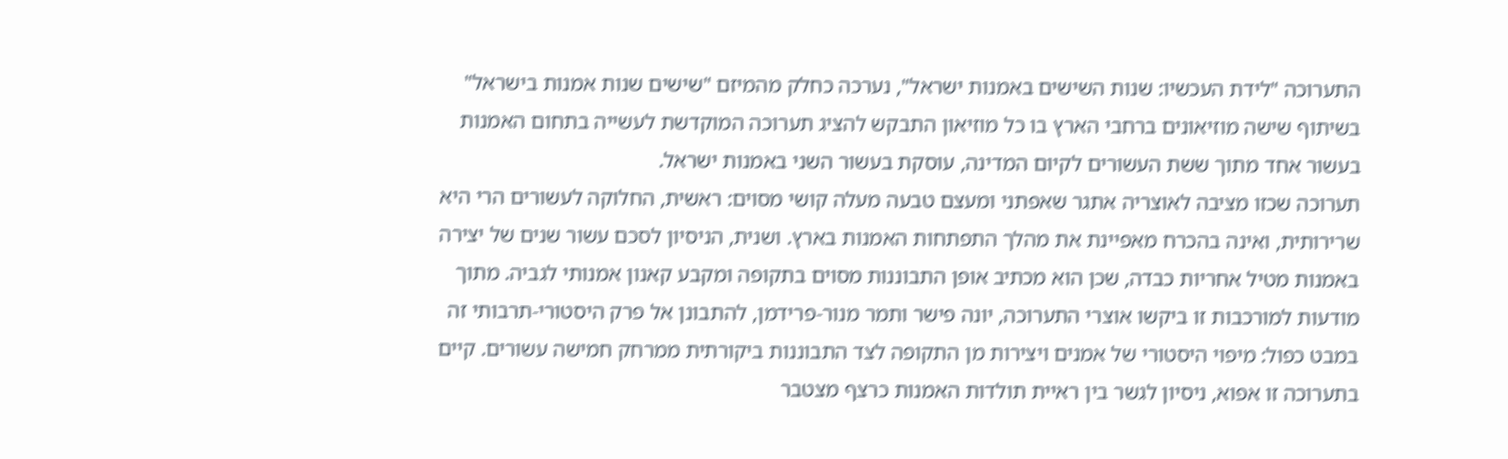התערוכה "לידת העכשיו: שנות השישים באמנות ישראל", נערכה כחלק מהמיזם "שישים שנות אמנות בישראל" בשיתוף שישה מוזיאונים ברחבי הארץ בו כל מוזיאון התבקש להציג תערוכה המוקדשת לעשייה בתחום האמנות בעשור אחד מתוך ששת העשורים לקיום המדינה, עוסקת בעשור השני באמנות ישראל.
תערוכה שכזו מציבה לאוצריה אתגר שאפתני ומעצם טבעה מעלה קושי מסוים: ראשית, החלוקה לעשורים הרי היא שרירותית, ואינה בהכרח מאפיינת את מהלך התפתחות האמנות בארץ. ושנית, הניסיון לסכם עשור שנים של יצירה באמנות מטיל אחריות כבדה, שכן הוא מכתיב אופן התבוננות מסוים בתקופה ומקבע קאנון אמנותי לגביה. מתוך מודעות למורכבות זו ביקשו אוצרי התערוכה, יונה פישר ותמר מנור-פרידמן, להתבונן אל פרק היסטורי-תרבותי זה במבט כפול: מיפוי היסטורי של אמנים ויצירות מן התקופה לצד התבוננות ביקורתית ממרחק חמישה עשורים. קיים בתערוכה זו אפוא, ניסיון לגשר בין ראיית תולדות האמנות כרצף מצטבר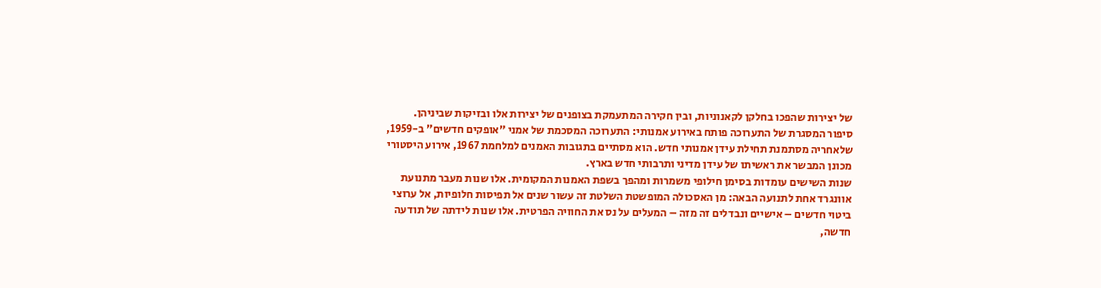של יצירות שהפכו בחלקן לקאנוניות, ובין חקירה המתעמקת בצופנים של יצירות אלו ובזיקות שביניהן.
סיפור המסגרת של התערוכה פותח באירוע אמנותי: התערוכה המסכמת של אמני "אופקים חדשים" ב-1959, שלאחריה מסתמנת תחילת עידן אמנותי חדש. הוא מסתיים בתגובות האמנים למלחמת 1967, אירוע היסטורי מכונן המבשר את ראשיתו של עידן מדיני ותרבותי חדש בארץ.
שנות השישים עומדות בסימן חילופי משמרות ומהפך בשפת האמנות המקומית. אלו שנות מעבר מתנועת אוונגרד אחת לתנועה הבאה: מן האסכולה המופשטת השלטת זה עשור שנים אל תפיסות חלופיות, אל ערוצי ביטוי חדשים – אישיים ונבדלים זה מזה – המעלים על נס את החוויה הפרטית. אלו שנות לידתה של תודעה חדשה,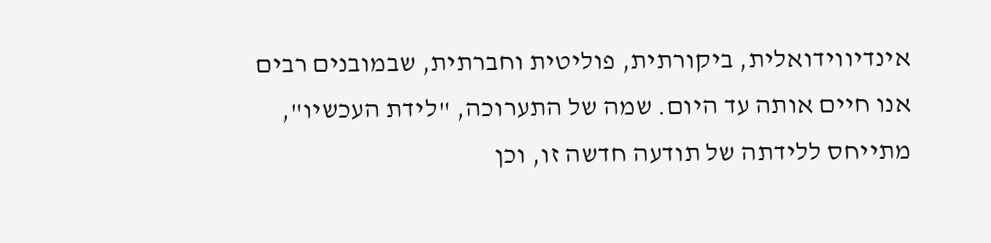אינדיווידואלית, ביקורתית, פוליטית וחברתית, שבמובנים רבים אנו חיים אותה עד היום. שמה של התערוכה, "לידת העכשיו", מתייחס ללידתה של תודעה חדשה זו, וכן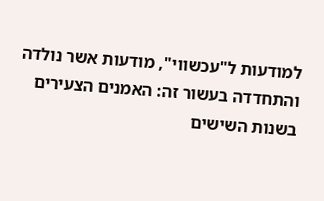למודעות ל"עכשווי", מודעות אשר נולדה והתחדדה בעשור זה: האמנים הצעירים בשנות השישים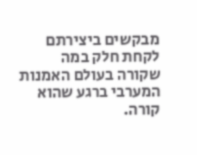מבקשים ביצירתם לקחת חלק במה שקורה בעולם האמנות המערבי ברגע שהוא קורה.